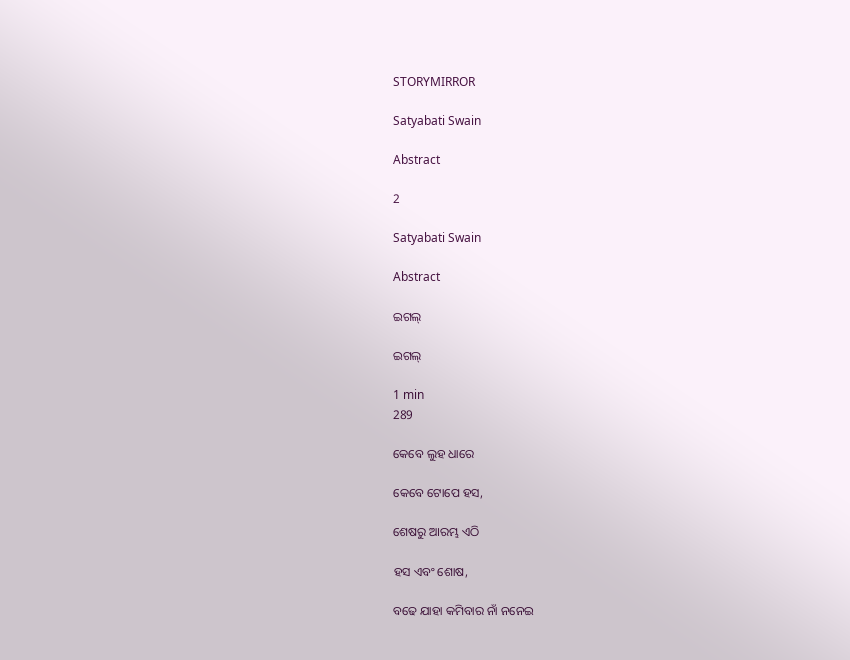STORYMIRROR

Satyabati Swain

Abstract

2

Satyabati Swain

Abstract

ଇଗଲ୍

ଇଗଲ୍

1 min
289

କେବେ ଲୁହ ଧାରେ

କେବେ ଟୋପେ ହସ,

ଶେଷରୁ ଆରମ୍ଭ ଏଠି

ହସ ଏବଂ ଶୋଷ,

ବଢେ ଯାହା କମିବାର ନାଁ ନନେଇ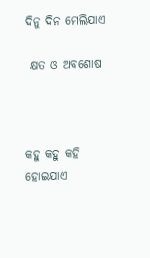ଦିନୁ ଦିନ ମେଲିଯାଏ

 କ୍ଷତ ଓ ଅବଶୋଷ



କହୁ କହୁ କହି ହୋଇଯାଏ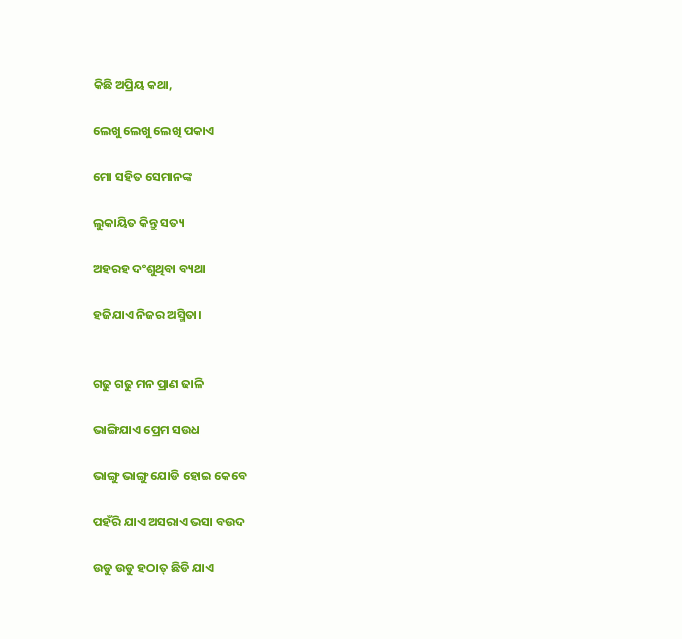କିଛି ଅପ୍ରିୟ କଥା,

ଲେଖୁ ଲେଖୁ ଲେଖି ପକାଏ

ମୋ ସହିତ ସେମାନଙ୍କ

ଲୁକାୟିତ କିନ୍ତୁ ସତ୍ୟ

ଅହରହ ଦଂଶୁଥିବା ବ୍ୟଥା

ହଜିଯାଏ ନିଜର ଅସ୍ମିତା।


ଗଢୁ ଗଢୁ ମନ ପ୍ରାଣ ଢାଳି

ଭାଙ୍ଗିଯାଏ ପ୍ରେମ ସଉଧ

ଭାଙ୍ଗୁ ଭାଙ୍ଗୁ ଯୋଡି ହୋଇ କେବେ

ପହଁରି ଯାଏ ଅସରାଏ ଭସା ବଉଦ

ଉଡୁ ଉଡୁ ହଠାତ୍ ଛିଡି ଯାଏ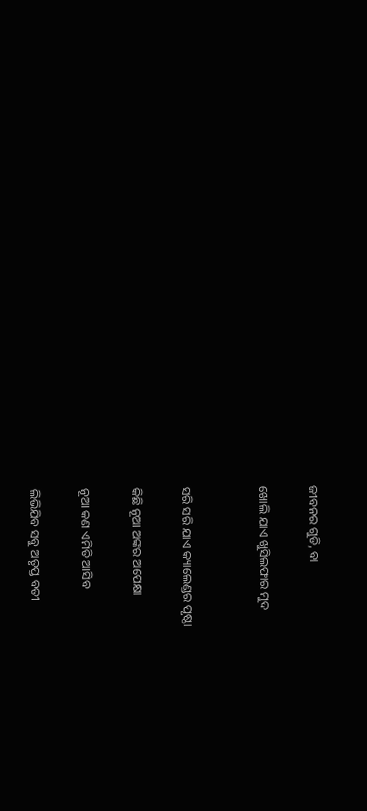ଜୀବନର ଗୁଡି, ବା

ଖୋଲି ଯାଏ ଖୁସିଲଫାର ମୁଦ


ସରି ସରି ଯାଏ କ୍ୟାଲେଣ୍ଡର ପୃଷ୍ଠା

କିଛି ନୂଆ ଅଙ୍କର ଅପେକ୍ଷା

ନୂଆ କଣ ଏମିତି ଆସିବ

ଲିଭିଯିବ ସବୁ ଅତୃପ୍ତ ବତୀ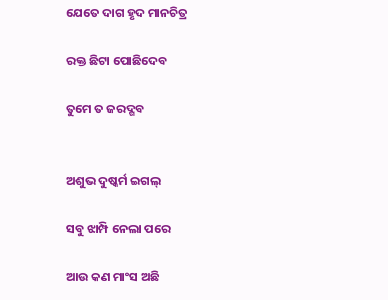ଯେତେ ଦାଗ ହୃଦ ମାନଚିତ୍ର

ରକ୍ତ ଛିଟା ପୋଛିଦେବ

ତୁମେ ତ ଜରଦ୍ଗବ


ଅଶୁଭ ଦୁଷ୍କର୍ମ ଇଗଲ୍

ସବୁ ଝାମ୍ପି ନେଲା ପରେ

ଆଉ କଣ ମାଂସ ଅଛି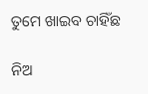ତୁମେ ଖାଇବ ଚାହିଁଛ

ନିଅ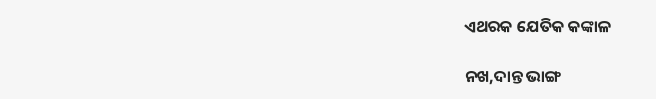ଏଥରକ ଯେତିକ କଙ୍କାଳ

ନଖ,ଦାନ୍ତ ଭାଙ୍ଗ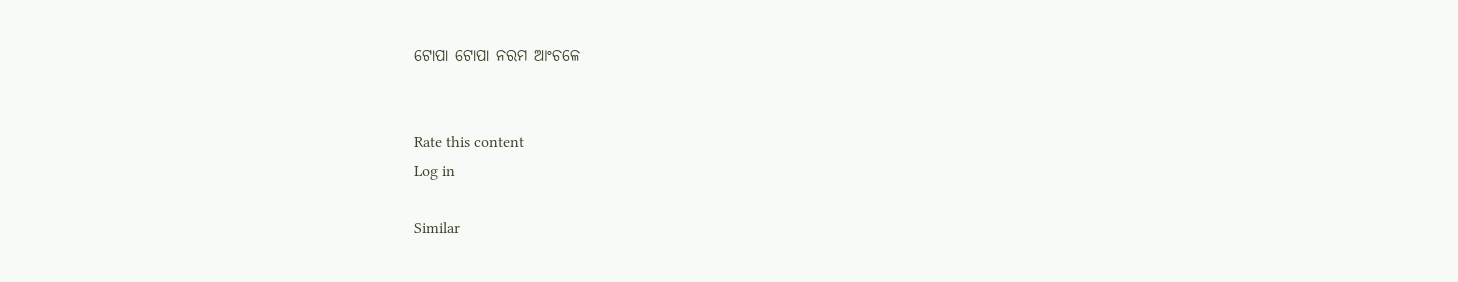ଟୋପା ଟୋପା ନରମ ଆଂଚଳେ


Rate this content
Log in

Similar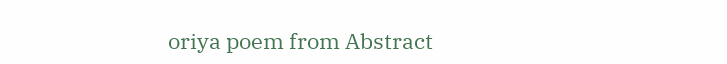oriya poem from Abstract